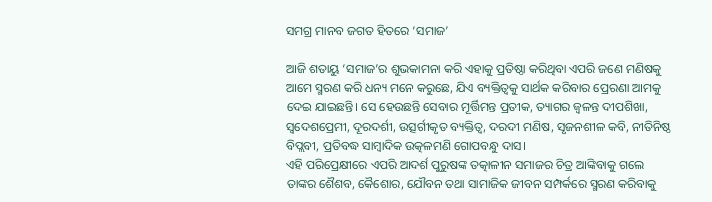ସମଗ୍ର ମାନବ ଜଗତ ହିତରେ ‘ସମାଜ’

ଆଜି ଶତାୟୁ ‘ସମାଜ’ର ଶୁଭକାମନା କରି ଏହାକୁ ପ୍ରତିଷ୍ଠା କରିଥିବା ଏପରି ଜଣେ ମଣିଷକୁ ଆମେ ସ୍ମରଣ କରି ଧନ୍ୟ ମନେ କରୁଛେ, ଯିଏ ବ୍ୟକ୍ତିତ୍ୱକୁ ସାର୍ଥକ କରିବାର ପ୍ରେରଣା ଆମକୁ ଦେଇ ଯାଇଛନ୍ତି। ସେ ହେଉଛନ୍ତି ସେବାର ମୂର୍ତ୍ତିମନ୍ତ ପ୍ରତୀକ, ତ୍ୟାଗର ଜ୍ୱଳନ୍ତ ଦୀପଶିଖା, ସ୍ୱଦେଶପ୍ରେମୀ, ଦୂରଦର୍ଶୀ, ଉତ୍ସର୍ଗୀକୃତ ବ୍ୟକ୍ତିତ୍ୱ, ଦରଦୀ ମଣିଷ, ସୃଜନଶୀଳ କବି, ନୀତିନିଷ୍ଠ ବିପ୍ଲବୀ, ପ୍ରତିବଦ୍ଧ ସାମ୍ବାଦିକ ଉତ୍କଳମଣି ଗୋପବନ୍ଧୁ ଦାସ।
ଏହି ପରିପ୍ରେକ୍ଷୀରେ ଏପରି ଆଦର୍ଶ ପୁରୁଷଙ୍କ ତତ୍କାଳୀନ ସମାଜର ଚିତ୍ର ଆଙ୍କିବାକୁ ଗଲେ ତାଙ୍କର ଶୈଶବ, କୈଶୋର, ଯୌବନ ତଥା ସାମାଜିକ ଜୀବନ ସମ୍ପର୍କରେ ସ୍ମରଣ କରିବାକୁ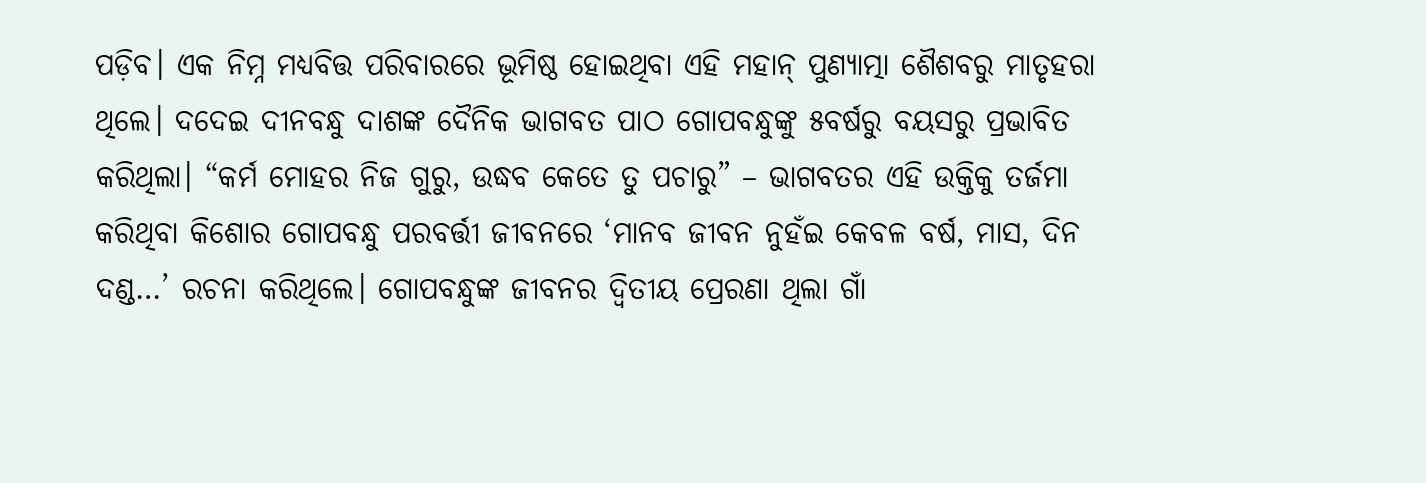ପଡ଼ିବ। ଏକ ନିମ୍ନ ମଧ୍ୟବିତ୍ତ ପରିବାରରେ ଭୂମିଷ୍ଠ ହୋଇଥିବା ଏହି ମହାନ୍ ପୁଣ୍ୟାତ୍ମା ଶୈଶବରୁ ମାତୃହରା ଥିଲେ। ଦଦେଇ ଦୀନବନ୍ଧୁ ଦାଶଙ୍କ ଦୈନିକ ଭାଗବତ ପାଠ ଗୋପବନ୍ଧୁଙ୍କୁ ୫ବର୍ଷରୁ ବୟସରୁ ପ୍ରଭାବିତ କରିଥିଲା। “କର୍ମ ମୋହର ନିଜ ଗୁରୁ, ଉଦ୍ଧବ କେତେ ତୁ ପଚାରୁ” – ଭାଗବତର ଏହି ଉକ୍ତିକୁ ତର୍ଜମା କରିଥିବା କିଶୋର ଗୋପବନ୍ଧୁ ପରବର୍ତ୍ତୀ ଜୀବନରେ ‘ମାନବ ଜୀବନ ନୁହଁଇ କେବଳ ବର୍ଷ, ମାସ, ଦିନ ଦଣ୍ଡ…’ ରଚନା କରିଥିଲେ। ଗୋପବନ୍ଧୁଙ୍କ ଜୀବନର ଦ୍ୱିତୀୟ ପ୍ରେରଣା ଥିଲା ଗାଁ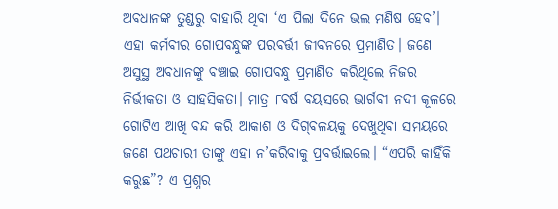ଅବଧାନଙ୍କ ତୁଣ୍ଡରୁ ବାହାରି ଥିବା ‘ଏ ପିଲା ଦିନେ ଭଲ ମଣିଷ ହେବ’। ଏହା କର୍ମବୀର ଗୋପବନ୍ଧୁଙ୍କ ପରବର୍ତ୍ତୀ ଜୀବନରେ ପ୍ରମାଣିତ। ଜଣେ ଅସୁସ୍ଥ ଅବଧାନଙ୍କୁ ବଞ୍ଚାଇ ଗୋପବନ୍ଧୁ ପ୍ରମାଣିତ କରିଥିଲେ ନିଜର ନିର୍ଭୀକତା ଓ ସାହସିକତା। ମାତ୍ର ୮ବର୍ଷ ବୟସରେ ଭାର୍ଗବୀ ନଦୀ କୂଳରେ ଗୋଟିଏ ଆଖି ବନ୍ଦ କରି ଆକାଶ ଓ ଦିଗ୍‌ବଳୟକୁ ଦେଖୁଥିବା ସମୟରେ ଜଣେ ପଥଚାରୀ ତାଙ୍କୁ ଏହା ନ’କରିବାକୁ ପ୍ରବର୍ତ୍ତାଇଲେ। “ଏପରି କାହିଁକି କରୁଛ”? ଏ ପ୍ରଶ୍ନର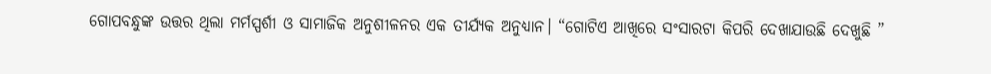ଗୋପବନ୍ଧୁଙ୍କ ଉତ୍ତର ଥିଲା ମର୍ମସ୍ପର୍ଶୀ ଓ ସାମାଜିକ ଅନୁଶୀଳନର ଏକ ତୀର୍ଯ୍ୟକ ଅନୁଧ୍ୟାନ। “ଗୋଟିଏ ଆଖିରେ ସଂସାରଟା କିପରି ଦେଖାଯାଉଛି ଦେଖୁଛି ”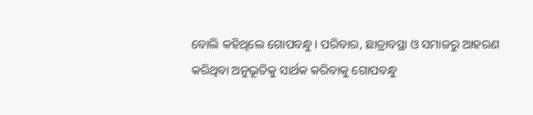ବୋଲି କହିଥିଲେ ଗୋପବନ୍ଧୁ। ପରିବାର, ଛାତ୍ରାବସ୍ଥା ଓ ସମାଜରୁ ଆହରଣ କରିଥିବା ଅନୁଭୂତିକୁ ସାର୍ଥକ କରିବାକୁ ଗୋପବନ୍ଧୁ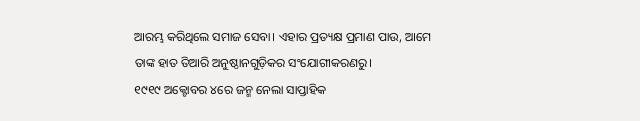ଆରମ୍ଭ କରିଥିଲେ ସମାଜ ସେବା। ଏହାର ପ୍ରତ୍ୟକ୍ଷ ପ୍ରମାଣ ପାଉ, ଆମେ ତାଙ୍କ ହାତ ତିଆରି ଅନୁଷ୍ଠାନଗୁଡ଼ିକର ସଂଯୋଗୀକରଣରୁ।
୧୯୧୯ ଅକ୍ଟୋବର ୪ରେ ଜନ୍ମ ନେଲା ସାପ୍ତାହିକ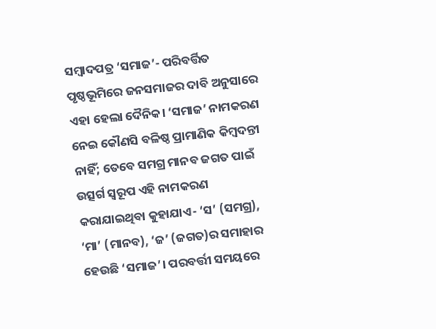ସମ୍ବାଦପତ୍ର ‘ସମାଜ’- ପରିବର୍ତ୍ତିତ ପୃଷ୍ଠଭୂମିରେ ଜନସମାଜର ଦାବି ଅନୁସାରେ ଏହା ହେଲା ଦୈନିକ। ‘ସମାଜ’ ନାମକରଣ ନେଇ କୌଣସି ବଳିଷ୍ଠ ପ୍ରାମାଣିକ କିମ୍ବଦନ୍ତୀ ନାହିଁ; ତେବେ ସମଗ୍ର ମାନବ ଜଗତ ପାଇଁ ଉତ୍ସର୍ଗ ସ୍ୱରୂପ ଏହି ନାମକରଣ କରାଯାଇଥିବା କୁହାଯାଏ- ‘ସ’ (ସମଗ୍ର), ‘ମା’ (ମାନବ), ‘ଜ’ (ଜଗତ)ର ସମାହାର ହେଉଛି ‘ସମାଜ’। ପରବର୍ତ୍ତୀ ସମୟରେ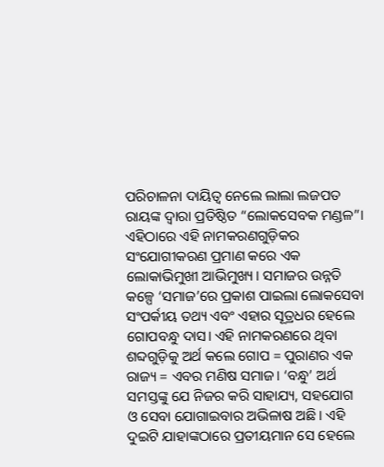ପରିଚାଳନା ଦାୟିତ୍ୱ ନେଲେ ଲାଲା ଲଜପତ ରାୟଙ୍କ ଦ୍ୱାରା ପ୍ରତିଷ୍ଠିତ “ଲୋକସେବକ ମଣ୍ଡଳ”। ଏହିଠାରେ ଏହି ନାମକରଣଗୁଡ଼ିକର ସଂଯୋଗୀକରଣ ପ୍ରମାଣ କରେ ଏକ ଲୋକାଭିମୁଖୀ ଆଭିମୁଖ୍ୟ। ସମାଜର ଉନ୍ନତି କଳ୍ପେ ‘ସମାଜ’ରେ ପ୍ରକାଶ ପାଇଲା ଲୋକସେବା ସଂପର୍କୀୟ ତଥ୍ୟ ଏବଂ ଏହାର ସୂତ୍ରଧର ହେଲେ ଗୋପବନ୍ଧୁ ଦାସ। ଏହି ନାମକରଣରେ ଥିବା ଶବ୍ଦଗୁଡ଼ିକୁ ଅର୍ଥ କଲେ ଗୋପ = ପୁରାଣର ଏକ ରାଜ୍ୟ = ଏବର ମଣିଷ ସମାଜ। ‘ବନ୍ଧୁ’ ଅର୍ଥ ସମସ୍ତଙ୍କୁ ଯେ ନିଜର କରି ସାହାଯ୍ୟ, ସହଯୋଗ ଓ ସେବା ଯୋଗାଇବାର ଅଭିଳାଷ ଅଛି। ଏହି ଦୁଇଟି ଯାହାଙ୍କଠାରେ ପ୍ରତୀୟମାନ ସେ ହେଲେ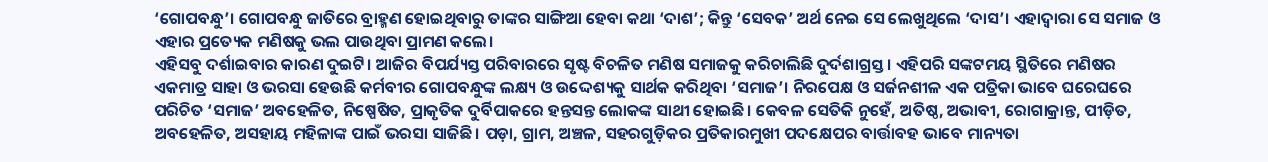‘ଗୋପବନ୍ଧୁ’। ଗୋପବନ୍ଧୁ ଜାତିରେ ବ୍ରାହ୍ମଣ ହୋଇଥିବାରୁ ତାଙ୍କର ସାଙ୍ଗିଆ ହେବା କଥା ‘ଦାଶ’; କିନ୍ତୁ ‘ସେବକ’ ଅର୍ଥ ନେଇ ସେ ଲେଖୁଥିଲେ ‘ଦାସ’। ଏହାଦ୍ବାରା ସେ ସମାଜ ଓ ଏହାର ପ୍ରତ୍ୟେକ ମଣିଷକୁ ଭଲ ପାଉଥିବା ପ୍ରାମଣ କଲେ।
ଏହିସବୁ ଦର୍ଶାଇବାର କାରଣ ଦୁଇଟି। ଆଜିର ବିପର୍ଯ୍ୟସ୍ତ ପରିବାରରେ ସୃଷ୍ଟ ବିଚଳିତ ମଣିଷ ସମାଜକୁ କରିଚାଲିଛି ଦୁର୍ଦଶାଗ୍ରସ୍ତ। ଏହିପରି ସଙ୍କଟମୟ ସ୍ଥିତିରେ ମଣିଷର ଏକମାତ୍ର ସାହା ଓ ଭରସା ହେଉଛି କର୍ମବୀର ଗୋପବନ୍ଧୁଙ୍କ ଲକ୍ଷ୍ୟ ଓ ଉଦ୍ଦେଶ୍ୟକୁ ସାର୍ଥକ କରିଥିବା ‘ସମାଜ’। ନିରପେକ୍ଷ ଓ ସର୍ଜନଶୀଳ ଏକ ପତ୍ରିକା ଭାବେ ଘରେଘରେ ପରିଚିତ ‘ସମାଜ’ ଅବହେଳିତ, ନିଷ୍ପେଷିତ, ପ୍ରାକୃତିକ ଦୁର୍ବିପାକରେ ହନ୍ତସନ୍ତ ଲୋକଙ୍କ ସାଥୀ ହୋଇଛି। କେବଳ ସେତିକି ନୁହେଁ, ଅତିଷ୍ଠ, ଅଭାବୀ, ରୋଗାକ୍ରାନ୍ତ, ପୀଡ଼ିତ, ଅବହେଳିତ, ଅସହାୟ ମହିଳାଙ୍କ ପାଇଁ ଭରସା ସାଜିଛି। ପଡ଼ା, ଗ୍ରାମ, ଅଞ୍ଚଳ, ସହରଗୁଡ଼ିକର ପ୍ରତିକାରମୁଖୀ ପଦକ୍ଷେପର ବାର୍ତ୍ତାବହ ଭାବେ ମାନ୍ୟତା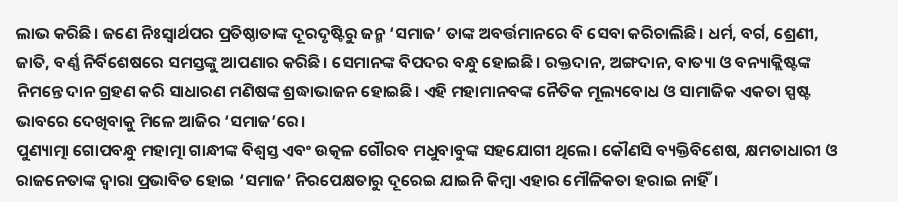ଲାଭ କରିଛି। ଜଣେ ନିଃସ୍ୱାର୍ଥପର ପ୍ରତିଷ୍ଠାତାଙ୍କ ଦୂରଦୃଷ୍ଟିରୁ ଜନ୍ମ ‘ସମାଜ’ ତାଙ୍କ ଅବର୍ତ୍ତମାନରେ ବି ସେବା କରିଚାଲିଛି। ଧର୍ମ, ବର୍ଗ, ଶ୍ରେଣୀ, ଜାତି, ବର୍ଣ୍ଣ ନିର୍ବିଶେଷରେ ସମସ୍ତଙ୍କୁ ଆପଣାର କରିଛି। ସେମାନଙ୍କ ବିପଦର ବନ୍ଧୁ ହୋଇଛି। ରକ୍ତଦାନ, ଅଙ୍ଗଦାନ, ବାତ୍ୟା ଓ ବନ୍ୟାକ୍ଲିଷ୍ଟଙ୍କ ନିମନ୍ତେ ଦାନ ଗ୍ରହଣ କରି ସାଧାରଣ ମଣିଷଙ୍କ ଶ୍ରଦ୍ଧାଭାଜନ ହୋଇଛି। ଏହି ମହାମାନବଙ୍କ ନୈତିକ ମୂଲ୍ୟବୋଧ ଓ ସାମାଜିକ ଏକତା ସ୍ପଷ୍ଟ ଭାବରେ ଦେଖିବାକୁ ମିଳେ ଆଜିର ‘ସମାଜ’ରେ।
ପୁଣ୍ୟାତ୍ମା ଗୋପବନ୍ଧୁ ମହାତ୍ମା ଗାନ୍ଧୀଙ୍କ ବିଶ୍ୱସ୍ତ ଏବଂ ଉତ୍କଳ ଗୌରବ ମଧୁବାବୁଙ୍କ ସହଯୋଗୀ ଥିଲେ। କୌଣସି ବ୍ୟକ୍ତିବିଶେଷ, କ୍ଷମତାଧାରୀ ଓ ରାଜନେତାଙ୍କ ଦ୍ୱାରା ପ୍ରଭାବିତ ହୋଇ ‘ସମାଜ’ ନିରପେକ୍ଷତାରୁ ଦୂରେଇ ଯାଇନି କିମ୍ବା ଏହାର ମୌଳିକତା ହରାଇ ନାହିଁ।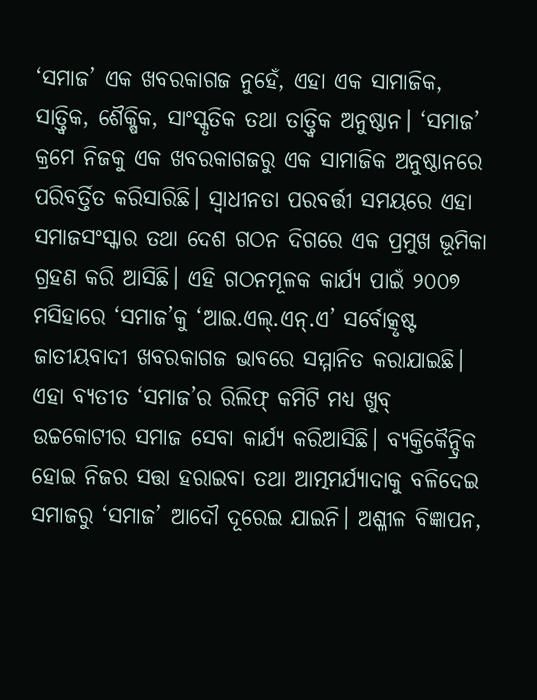‘ସମାଜ’ ଏକ ଖବରକାଗଜ ନୁହେଁ, ଏହା ଏକ ସାମାଜିକ, ସାତ୍ତ୍ୱିକ, ଶୈକ୍ଷିକ, ସାଂସ୍କୃତିକ ତଥା ତାତ୍ତ୍ବିକ ଅନୁଷ୍ଠାନ। ‘ସମାଜ’ କ୍ରମେ ନିଜକୁ ଏକ ଖବରକାଗଜରୁ ଏକ ସାମାଜିକ ଅନୁଷ୍ଠାନରେ ପରିବର୍ତ୍ତିତ କରିସାରିଛି। ସ୍ୱାଧୀନତା ପରବର୍ତ୍ତୀ ସମୟରେ ଏହା ସମାଜସଂସ୍କାର ତଥା ଦେଶ ଗଠନ ଦିଗରେ ଏକ ପ୍ରମୁଖ ଭୂମିକା ଗ୍ରହଣ କରି ଆସିଛି। ଏହି ଗଠନମୂଳକ କାର୍ଯ୍ୟ ପାଇଁ ୨୦୦୭ ମସିହାରେ ‘ସମାଜ’କୁ ‘ଆଇ.ଏଲ୍.ଏନ୍.ଏ’ ସର୍ବୋତ୍କୃଷ୍ଟ ଜାତୀୟବାଦୀ ଖବରକାଗଜ ଭାବରେ ସମ୍ମାନିତ କରାଯାଇଛି। ଏହା ବ୍ୟତୀତ ‘ସମାଜ’ର ରିଲିଫ୍ କମିଟି ମଧ୍ୟ ଖୁବ୍ ଉଚ୍ଚକୋଟୀର ସମାଜ ସେବା କାର୍ଯ୍ୟ କରିଆସିଛି। ବ୍ୟକ୍ତିକୈନ୍ଦ୍ରିକ ହୋଇ ନିଜର ସତ୍ତା ହରାଇବା ତଥା ଆତ୍ମମର୍ଯ୍ୟାଦାକୁ ବଳିଦେଇ ସମାଜରୁ ‘ସମାଜ’ ଆଦୌ ଦୂରେଇ ଯାଇନି। ଅଶ୍ଳୀଳ ବିଜ୍ଞାପନ,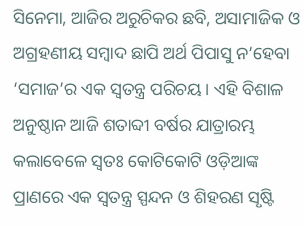ସିନେମା, ଆଜିର ଅରୁଚିକର ଛବି, ଅସାମାଜିକ ଓ ଅଗ୍ରହଣୀୟ ସମ୍ବାଦ ଛାପି ଅର୍ଥ ପିପାସୁ ନ’ହେବା ‘ସମାଜ’ର ଏକ ସ୍ୱତନ୍ତ୍ର ପରିଚୟ। ଏହି ବିଶାଳ ଅନୁଷ୍ଠାନ ଆଜି ଶତାବ୍ଦୀ ବର୍ଷର ଯାତ୍ରାରମ୍ଭ କଲାବେଳେ ସ୍ୱତଃ କୋଟିକୋଟି ଓଡ଼ିଆଙ୍କ ପ୍ରାଣରେ ଏକ ସ୍ୱତନ୍ତ୍ର ସ୍ପନ୍ଦନ ଓ ଶିହରଣ ସୃଷ୍ଟି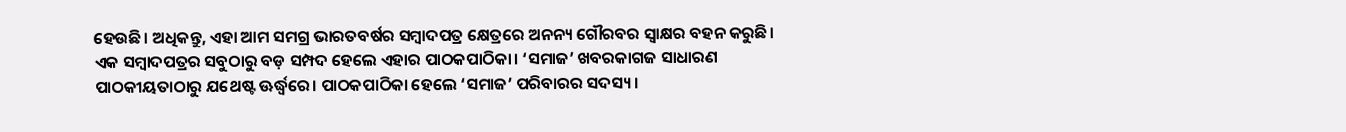ହେଉଛି। ଅଧିକନ୍ତୁ, ଏହା ଆମ ସମଗ୍ର ଭାରତବର୍ଷର ସମ୍ବାଦପତ୍ର କ୍ଷେତ୍ରରେ ଅନନ୍ୟ ଗୌରବର ସ୍ୱାକ୍ଷର ବହନ କରୁଛି।
ଏକ ସମ୍ବାଦପତ୍ରର ସବୁଠାରୁ ବଡ଼ ସମ୍ପଦ ହେଲେ ଏହାର ପାଠକପାଠିକା। ‘ସମାଜ’ ଖବରକାଗଜ ସାଧାରଣ ପାଠକୀୟତାଠାରୁ ଯଥେଷ୍ଟ ଊର୍ଦ୍ଧ୍ବରେ। ପାଠକପାଠିକା ହେଲେ ‘ସମାଜ’ ପରିବାରର ସଦସ୍ୟ।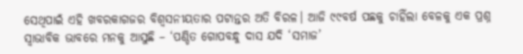ସେଥିପାଇଁ ଏହି ଖବରକାଗଜର ବିଶ୍ୱସନୀୟତାର ପଟାନ୍ତର ଅତି ବିରଳ। ଆଜି ୯୯ବର୍ଷ ପଛକୁ ଚାହିଁଲା ବେଳକୁ ଏକ ପ୍ରଶ୍ନ ସ୍ୱାଭାବିକ ଭାବରେ ମନକୁ ଆସୁଛି – ‘ପଣ୍ଡିତ ଗୋପବନ୍ଧୁ ଦାସ ଯଦି ‘ସମାଜ’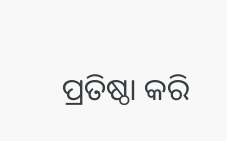ପ୍ରତିଷ୍ଠା କରି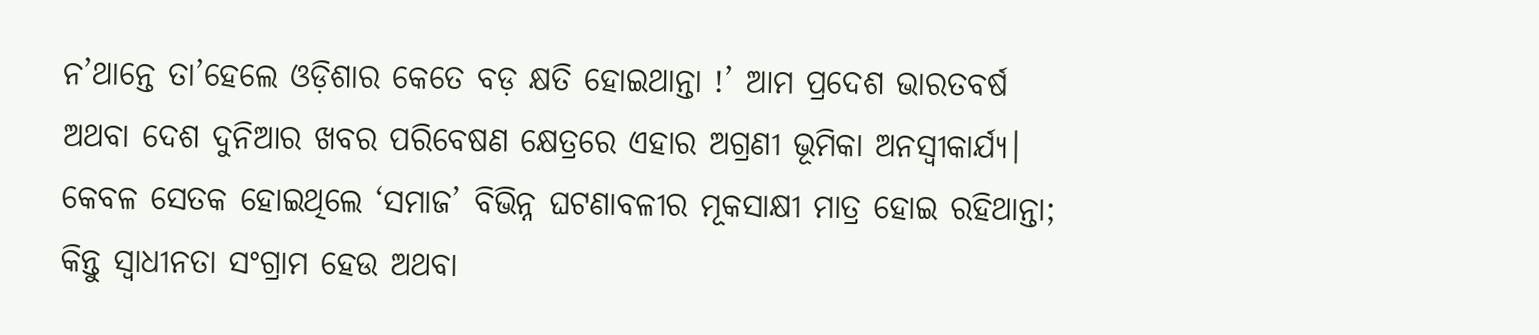ନ’ଥାନ୍ତେ ତା’ହେଲେ ଓଡ଼ିଶାର କେତେ ବଡ଼ କ୍ଷତି ହୋଇଥାନ୍ତା !’ ଆମ ପ୍ରଦେଶ ଭାରତବର୍ଷ ଅଥବା ଦେଶ ଦୁନିଆର ଖବର ପରିବେଷଣ କ୍ଷେତ୍ରରେ ଏହାର ଅଗ୍ରଣୀ ଭୂମିକା ଅନସ୍ୱୀକାର୍ଯ୍ୟ। କେବଳ ସେତକ ହୋଇଥିଲେ ‘ସମାଜ’ ବିଭିନ୍ନ ଘଟଣାବଳୀର ମୂକସାକ୍ଷୀ ମାତ୍ର ହୋଇ ରହିଥାନ୍ତା; କିନ୍ତୁ ସ୍ୱାଧୀନତା ସଂଗ୍ରାମ ହେଉ ଅଥବା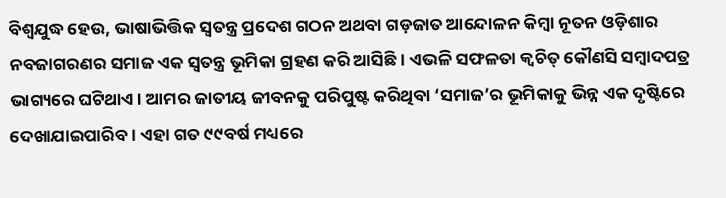ବିଶ୍ୱଯୁଦ୍ଧ ହେଉ, ଭାଷାଭିତ୍ତିକ ସ୍ୱତନ୍ତ୍ର ପ୍ରଦେଶ ଗଠନ ଅଥବା ଗଡ଼ଜାତ ଆନ୍ଦୋଳନ କିମ୍ବା ନୂତନ ଓଡ଼ିଶାର ନବଜାଗରଣର ସମାଜ ଏକ ସ୍ବତନ୍ତ୍ର ଭୂମିକା ଗ୍ରହଣ କରି ଆସିଛି। ଏଭଳି ସଫଳତା କ୍ୱଚିତ୍ କୌଣସି ସମ୍ବାଦପତ୍ର ଭାଗ୍ୟରେ ଘଟିଥାଏ। ଆମର ଜାତୀୟ ଜୀବନକୁ ପରିପୁଷ୍ଟ କରିଥିବା ‘ସମାଜ’ର ଭୂମିକାକୁ ଭିନ୍ନ ଏକ ଦୃଷ୍ଟିରେ ଦେଖାଯାଇପାରିବ। ଏହା ଗତ ୯୯ବର୍ଷ ମଧ୍ୟରେ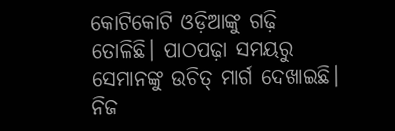କୋଟିକୋଟି ଓଡ଼ିଆଙ୍କୁ ଗଢ଼ି ତୋଳିଛି। ପାଠପଢ଼ା ସମୟରୁ ସେମାନଙ୍କୁ ଉଚିତ୍ ମାର୍ଗ ଦେଖାଇଛି। ନିଜ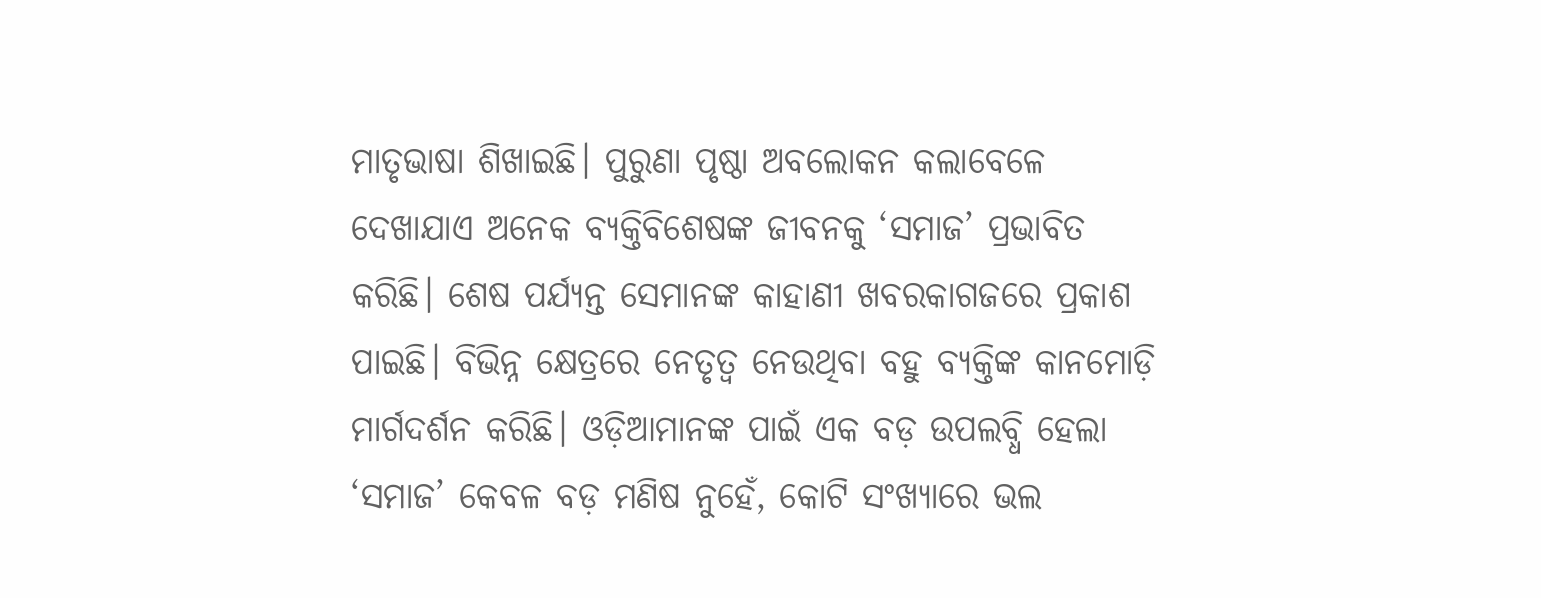ମାତୃଭାଷା ଶିଖାଇଛି। ପୁରୁଣା ପୃଷ୍ଠା ଅବଲୋକନ କଲାବେଳେ ଦେଖାଯାଏ ଅନେକ ବ୍ୟକ୍ତିବିଶେଷଙ୍କ ଜୀବନକୁ ‘ସମାଜ’ ପ୍ରଭାବିତ କରିଛି। ଶେଷ ପର୍ଯ୍ୟନ୍ତ ସେମାନଙ୍କ କାହାଣୀ ଖବରକାଗଜରେ ପ୍ରକାଶ ପାଇଛି। ବିଭିନ୍ନ କ୍ଷେତ୍ରରେ ନେତୃତ୍ୱ ନେଉଥିବା ବହୁ ବ୍ୟକ୍ତିଙ୍କ କାନମୋଡ଼ି ମାର୍ଗଦର୍ଶନ କରିଛି। ଓଡ଼ିଆମାନଙ୍କ ପାଇଁ ଏକ ବଡ଼ ଉପଲବ୍ଧି ହେଲା ‘ସମାଜ’ କେବଳ ବଡ଼ ମଣିଷ ନୁହେଁ, କୋଟି ସଂଖ୍ୟାରେ ଭଲ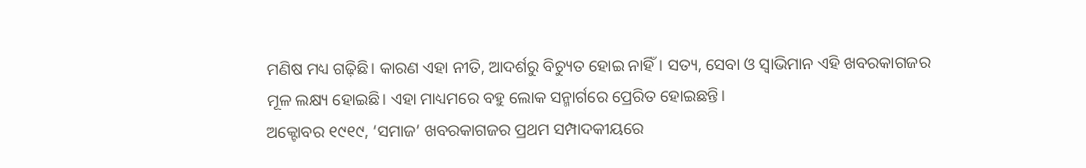ମଣିଷ ମଧ୍ୟ ଗଢ଼ିଛି। କାରଣ ଏହା ନୀତି, ଆଦର୍ଶରୁ ବିଚ୍ୟୁତ ହୋଇ ନାହିଁ। ସତ୍ୟ, ସେବା ଓ ସ୍ୱାଭିମାନ ଏହି ଖବରକାଗଜର ମୂଳ ଲକ୍ଷ୍ୟ ହୋଇଛି। ଏହା ମାଧ୍ୟମରେ ବହୁ ଲୋକ ସନ୍ମାର୍ଗରେ ପ୍ରେରିତ ହୋଇଛନ୍ତି।
ଅକ୍ଟୋବର ୧୯୧୯, ‘ସମାଜ’ ଖବରକାଗଜର ପ୍ରଥମ ସମ୍ପାଦକୀୟରେ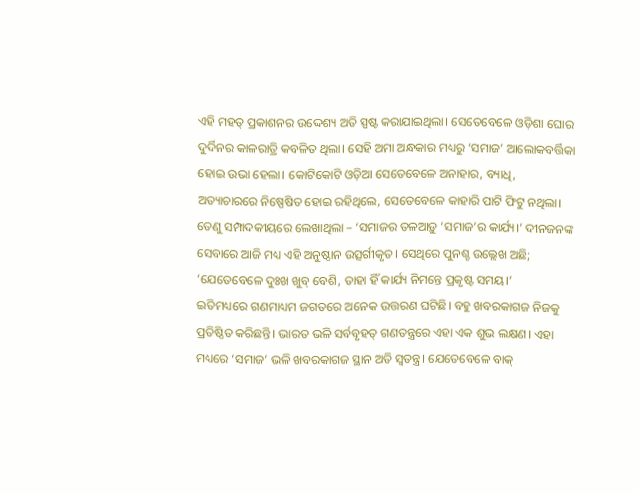ଏହି ମହତ୍ ପ୍ରକାଶନର ଉଦ୍ଦେଶ୍ୟ ଅତି ସ୍ପଷ୍ଟ କରାଯାଇଥିଲା। ସେତେବେଳେ ଓଡ଼ିଶା ଘୋର ଦୁର୍ଦିନର କାଳରାତ୍ରି କବଳିତ ଥିଲା। ସେହି ଅମା ଅନ୍ଧକାର ମଧ୍ୟରୁ ‘ସମାଜ’ ଆଲୋକବର୍ତ୍ତିକା ହୋଇ ଉଭା ହେଲା। କୋଟିକୋଟି ଓଡ଼ିଆ ସେତେବେଳେ ଅନାହାର, ବ୍ୟାଧି, ଅତ୍ୟାଚାରରେ ନିଷ୍ପେଷିତ ହୋଇ ରହିଥିଲେ, ସେତେବେଳେ କାହାରି ପାଟି ଫିଟୁ ନଥିଲା। ତେଣୁ ସମ୍ପାଦକୀୟରେ ଲେଖାଥିଲା – ‘ସମାଜର ତଳଆଡ଼ୁ ‘ସମାଜ’ର କାର୍ଯ୍ୟ।’ ଦୀନଜନଙ୍କ ସେବାରେ ଆଜି ମଧ୍ୟ ଏହି ଅନୁଷ୍ଠାନ ଉତ୍ସର୍ଗୀକୃତ। ସେଥିରେ ପୁନଶ୍ଚ ଉଲ୍ଲେଖ ଅଛି; ‘ଯେତେବେଳେ ଦୁଃଖ ଖୁବ୍ ବେଶି, ତାହା ହିଁ କାର୍ଯ୍ୟ ନିମନ୍ତେ ପ୍ରକୃଷ୍ଟ ସମୟ।’
ଇତିମଧ୍ୟରେ ଗଣମାଧ୍ୟମ ଜଗତରେ ଅନେକ ଉତ୍ତରଣ ଘଟିଛି। ବହୁ ଖବରକାଗଜ ନିଜକୁ ପ୍ରତିଷ୍ଠିତ କରିଛନ୍ତି। ଭାରତ ଭଳି ସର୍ବବୃହତ୍ ଗଣତନ୍ତ୍ରରେ ଏହା ଏକ ଶୁଭ ଲକ୍ଷଣ। ଏହା ମଧ୍ୟରେ ‘ସମାଜ’ ଭଳି ଖବରକାଗଜ ସ୍ଥାନ ଅତି ସ୍ୱତନ୍ତ୍ର। ଯେତେବେଳେ ବାକ୍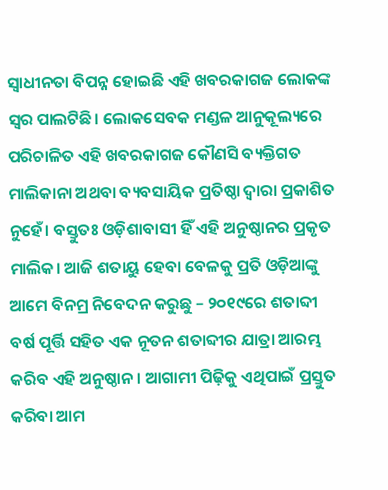ସ୍ୱାଧୀନତା ବିପନ୍ନ ହୋଇଛି ଏହି ଖବରକାଗଜ ଲୋକଙ୍କ ସ୍ୱର ପାଲଟିଛି। ଲୋକସେବକ ମଣ୍ଡଳ ଆନୁକୂଲ୍ୟରେ ପରିଚାଳିତ ଏହି ଖବରକାଗଜ କୌଣସି ବ୍ୟକ୍ତିଗତ ମାଲିକାନା ଅଥବା ବ୍ୟବସାୟିକ ପ୍ରତିଷ୍ଠା ଦ୍ୱାରା ପ୍ରକାଶିତ ନୁହେଁ। ବସ୍ତୁତଃ ଓଡ଼ିଶାବାସୀ ହିଁ ଏହି ଅନୁଷ୍ଠାନର ପ୍ରକୃତ ମାଲିକ। ଆଜି ଶତାୟୁ ହେବା ବେଳକୁ ପ୍ରତି ଓଡ଼ିଆଙ୍କୁ ଆମେ ବିନମ୍ର ନିବେଦନ କରୁଛୁ – ୨୦୧୯ରେ ଶତାବ୍ଦୀ ବର୍ଷ ପୂର୍ତ୍ତି ସହିତ ଏକ ନୂତନ ଶତାବ୍ଦୀର ଯାତ୍ରା ଆରମ୍ଭ କରିବ ଏହି ଅନୁଷ୍ଠାନ। ଆଗାମୀ ପିଢ଼ିକୁ ଏଥିପାଇଁ ପ୍ରସ୍ତୁତ କରିବା ଆମ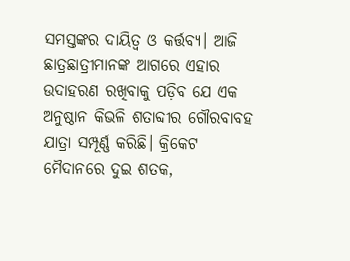ସମସ୍ତଙ୍କର ଦାୟିତ୍ୱ ଓ କର୍ତ୍ତବ୍ୟ। ଆଜି ଛାତ୍ରଛାତ୍ରୀମାନଙ୍କ ଆଗରେ ଏହାର ଉଦାହରଣ ରଖିବାକୁ ପଡ଼ିବ ଯେ ଏକ ଅନୁଷ୍ଠାନ କିଭଳି ଶତାବ୍ଦୀର ଗୌରବାବହ ଯାତ୍ରା ସମ୍ପୂର୍ଣ୍ଣ କରିଛି। କ୍ରିକେଟ ମୈଦାନରେ ଦୁଇ ଶତକ,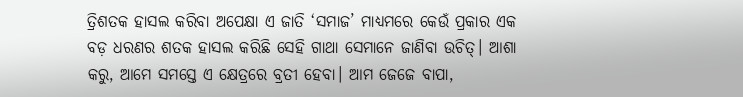ତ୍ରିଶତକ ହାସଲ କରିବା ଅପେକ୍ଷା ଏ ଜାତି ‘ସମାଜ’ ମାଧ୍ୟମରେ କେଉଁ ପ୍ରକାର ଏକ ବଡ଼ ଧରଣର ଶତକ ହାସଲ କରିଛି ସେହି ଗାଥା ସେମାନେ ଜାଣିବା ଉଚିତ୍। ଆଶା କରୁ, ଆମେ ସମସ୍ତେ ଏ କ୍ଷେତ୍ରରେ ବ୍ରତୀ ହେବା। ଆମ ଜେଜେ ବାପା,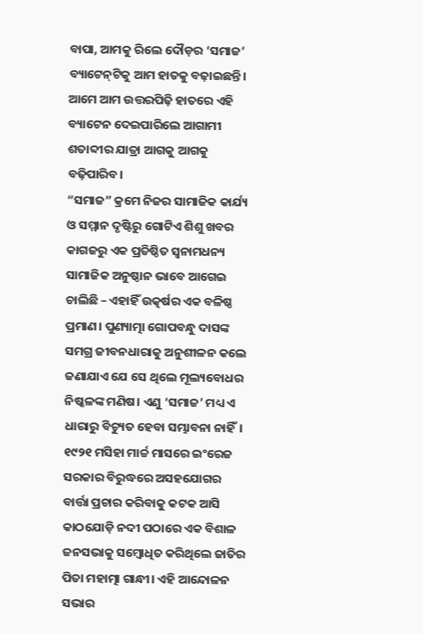ବାପା, ଆମକୁ ରିଲେ ଦୌଡ଼ର ‘ସମାଜ’ ବ୍ୟାଟେନ୍‌ଟିକୁ ଆମ ହାତକୁ ବଢ଼ାଇଛନ୍ତି। ଆମେ ଆମ ଉତ୍ତରପିଢ଼ି ହାତରେ ଏହି ବ୍ୟାଟେନ ଦେଇପାରିଲେ ଆଗାମୀ ଶତାବ୍ଦୀର ଯାତ୍ରା ଆଗକୁ ଆଗକୁ ବଢ଼ିପାରିବ।
“ସମାଜ” କ୍ରମେ ନିଜର ସାମାଜିକ କାର୍ଯ୍ୟ ଓ ସମ୍ମାନ ଦୃଷ୍ଟିରୁ ଗୋଟିଏ ଶିଶୁ ଖବର କାଗଜରୁ ଏକ ପ୍ରତିଷ୍ଠିତ ସ୍ୱନାମଧନ୍ୟ ସାମାଜିକ ଅନୁଷ୍ଠାନ ଭାବେ ଆଗେଇ ଚାଲିଛି – ଏହାହିଁ ଉତ୍କର୍ଷର ଏକ ବଳିଷ୍ଠ ପ୍ରମାଣ। ପୁଣ୍ୟାତ୍ମା ଗୋପବନ୍ଧୁ ଦାସଙ୍କ ସମଗ୍ର ଜୀବନଧାରାକୁ ଅନୁଶୀଳନ କଲେ ଜଣାଯାଏ ଯେ ସେ ଥିଲେ ମୂଲ୍ୟବୋଧର ନିଷ୍କଳଙ୍କ ମଣିଷ। ଏଣୁ ‘ସମାଜ’ ମଧ୍ୟ ଏ ଧାରାରୁ ବିଚ୍ୟୁତ ହେବା ସମ୍ଭାବନା ନାହିଁ।
୧୯୨୧ ମସିହା ମାର୍ଚ୍ଚ ମାସରେ ଇଂରେଜ ସରକାର ବିରୁଦ୍ଧରେ ଅସହଯୋଗର ବାର୍ତ୍ତା ପ୍ରଚାର କରିବାକୁ କଟକ ଆସି କାଠଯୋଡ଼ି ନଦୀ ପଠାରେ ଏକ ବିଶାଳ ଜନସଭାକୁ ସମ୍ବୋଧିତ କରିଥିଲେ ଜାତିର ପିତା ମହାତ୍ମା ଗାନ୍ଧୀ। ଏହି ଆନ୍ଦୋଳନ ସଭାର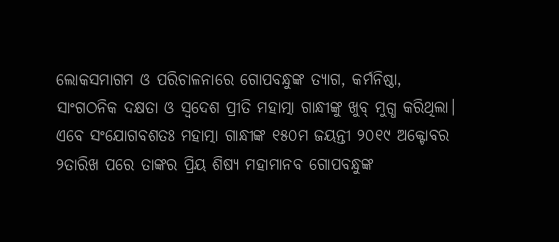ଲୋକସମାଗମ ଓ ପରିଚାଳନାରେ ଗୋପବନ୍ଧୁଙ୍କ ତ୍ୟାଗ, କର୍ମନିଷ୍ଠା, ସାଂଗଠନିକ ଦକ୍ଷତା ଓ ସ୍ୱଦେଶ ପ୍ରୀତି ମହାତ୍ମା ଗାନ୍ଧୀଙ୍କୁ ଖୁବ୍ ମୁଗ୍ଧ କରିଥିଲା। ଏବେ ସଂଯୋଗବଶତଃ ମହାତ୍ମା ଗାନ୍ଧୀଙ୍କ ୧୫୦ମ ଜୟନ୍ତୀ ୨୦୧୯ ଅକ୍ଟୋବର ୨ତାରିଖ ପରେ ତାଙ୍କର ପ୍ରିୟ ଶିଷ୍ୟ ମହାମାନବ ଗୋପବନ୍ଧୁଙ୍କ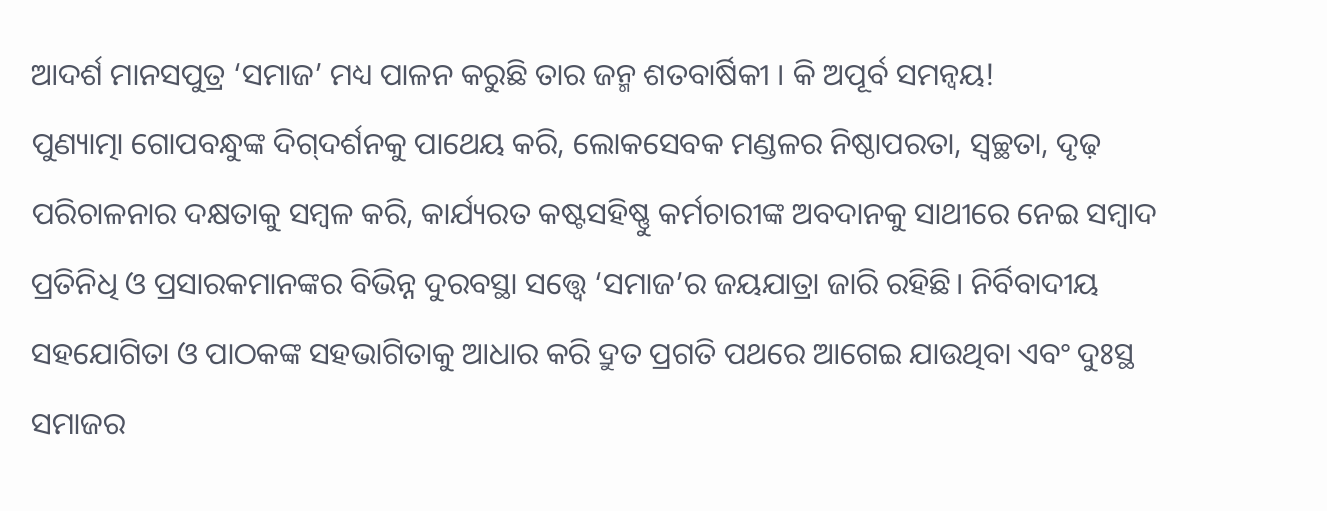ଆଦର୍ଶ ମାନସପୁତ୍ର ‘ସମାଜ’ ମଧ୍ୟ ପାଳନ କରୁଛି ତାର ଜନ୍ମ ଶତବାର୍ଷିକୀ । କି ଅପୂର୍ବ ସମନ୍ୱୟ!
ପୁଣ୍ୟାତ୍ମା ଗୋପବନ୍ଧୁଙ୍କ ଦିଗ୍‌ଦର୍ଶନକୁ ପାଥେୟ କରି, ଲୋକସେବକ ମଣ୍ଡଳର ନିଷ୍ଠାପରତା, ସ୍ୱଚ୍ଛତା, ଦୃଢ଼ ପରିଚାଳନାର ଦକ୍ଷତାକୁ ସମ୍ବଳ କରି, କାର୍ଯ୍ୟରତ କଷ୍ଟସହିଷ୍ଣୁ କର୍ମଚାରୀଙ୍କ ଅବଦାନକୁ ସାଥୀରେ ନେଇ ସମ୍ବାଦ ପ୍ରତିନିଧି ଓ ପ୍ରସାରକମାନଙ୍କର ବିଭିନ୍ନ ଦୁରବସ୍ଥା ସତ୍ତ୍ବେ ‘ସମାଜ’ର ଜୟଯାତ୍ରା ଜାରି ରହିଛି। ନିର୍ବିବାଦୀୟ ସହଯୋଗିତା ଓ ପାଠକଙ୍କ ସହଭାଗିତାକୁ ଆଧାର କରି ଦ୍ରୁତ ପ୍ରଗତି ପଥରେ ଆଗେଇ ଯାଉଥିବା ଏବଂ ଦୁଃସ୍ଥ ସମାଜର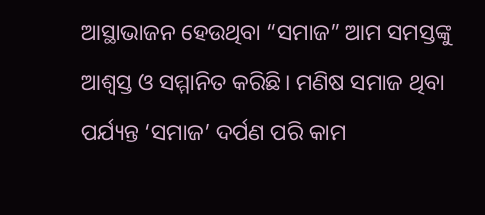ଆସ୍ଥାଭାଜନ ହେଉଥିବା “ସମାଜ” ଆମ ସମସ୍ତଙ୍କୁ ଆଶ୍ୱସ୍ତ ଓ ସମ୍ମାନିତ କରିଛି। ମଣିଷ ସମାଜ ଥିବା ପର୍ଯ୍ୟନ୍ତ ‘ସମାଜ’ ଦର୍ପଣ ପରି କାମ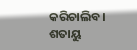କରିଚାଲିବ। ଶତାୟୁ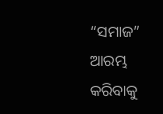“ସମାଜ” ଆରମ୍ଭ କରିବାକୁ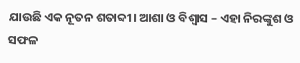ଯାଉଛି ଏକ ନୂତନ ଶତାବ୍ଦୀ। ଆଶା ଓ ବିଶ୍ୱାସ – ଏହା ନିରଙ୍କୁଶ ଓ ସଫଳ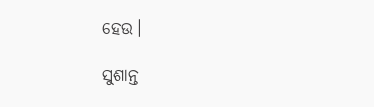ହେଉ।

ସୁଶାନ୍ତ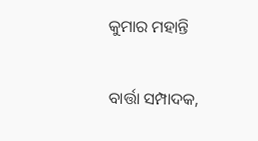କୁମାର ମହାନ୍ତି

ବାର୍ତ୍ତା ସମ୍ପାଦକ,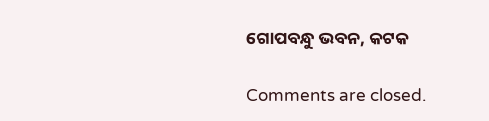ଗୋପବନ୍ଧୁ ଭବନ, କଟକ

Comments are closed.